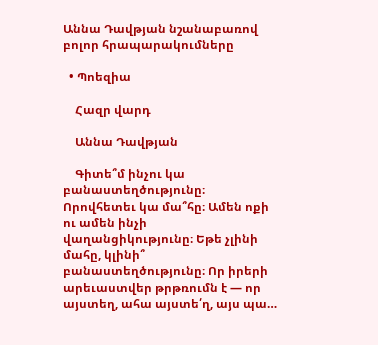Աննա Դավթյան նշանաբառով բոլոր հրապարակումները

  • Պոեզիա

    Հազր վարդ

    Աննա Դավթյան

    Գիտե՞մ ինչու կա բանաստեղծությունը։ Որովհետեւ կա մա՞հը։ Ամեն ոքի ու ամեն ինչի վաղանցիկությունը։ Եթե չլինի մահը, կլինի՞ բանաստեղծությունը։ Որ իրերի արեւաստվեր թրթռումն է — որ այստեղ, ահա այստե՛ղ, այս պա…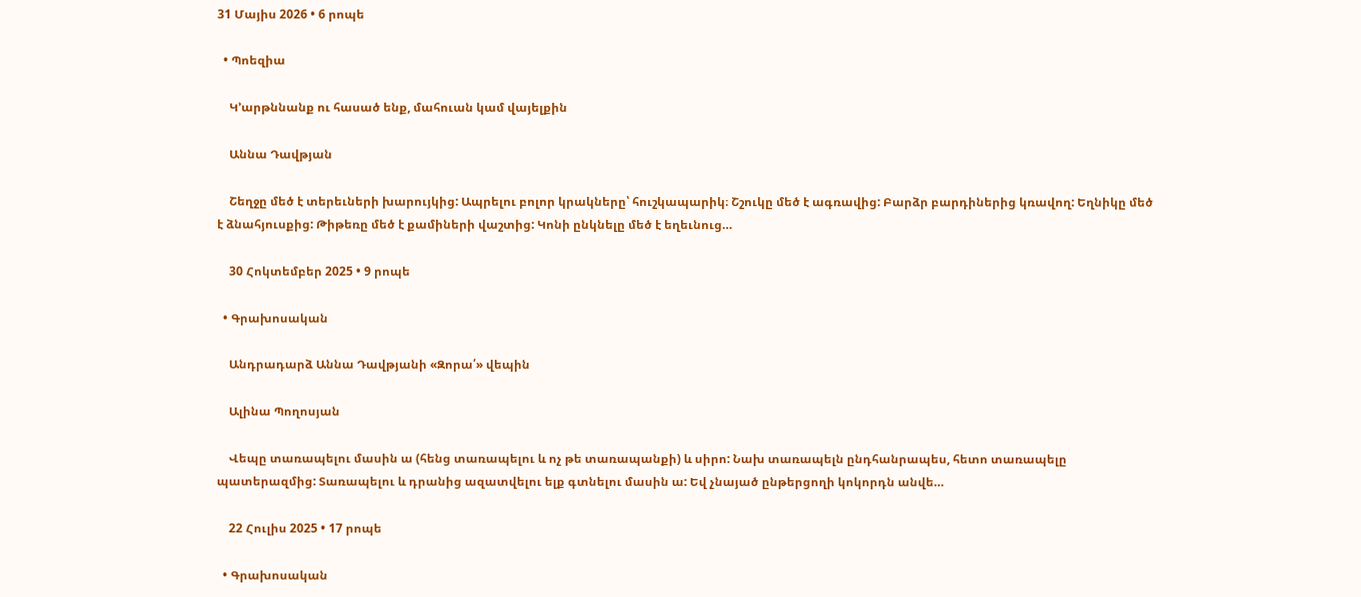31 Մայիս 2026 • 6 րոպե

  • Պոեզիա

    Կ՚արթննանք ու հասած ենք, մահուան կամ վայելքին

    Աննա Դավթյան

    Շեղջը մեծ է տերեւների խարույկից: Ապրելու բոլոր կրակները՝ հուշկապարիկ։ Շշուկը մեծ է ագռավից: Բարձր բարդիներից կռավող: Եղնիկը մեծ է ձնահյուսքից: Թիթեռը մեծ է քամիների վաշտից: Կոնի ընկնելը մեծ է եղեւնուց…

    30 Հոկտեմբեր 2025 • 9 րոպե

  • Գրախոսական

    Անդրադարձ Աննա Դավթյանի «Զորա՛» վեպին

    Ալինա Պողոսյան

    Վեպը տառապելու մասին ա (հենց տառապելու և ոչ թե տառապանքի) և սիրո: Նախ տառապելն ընդհանրապես, հետո տառապելը պատերազմից: Տառապելու և դրանից ազատվելու ելք գտնելու մասին ա: Եվ չնայած ընթերցողի կոկորդն անվե…

    22 Հուլիս 2025 • 17 րոպե

  • Գրախոսական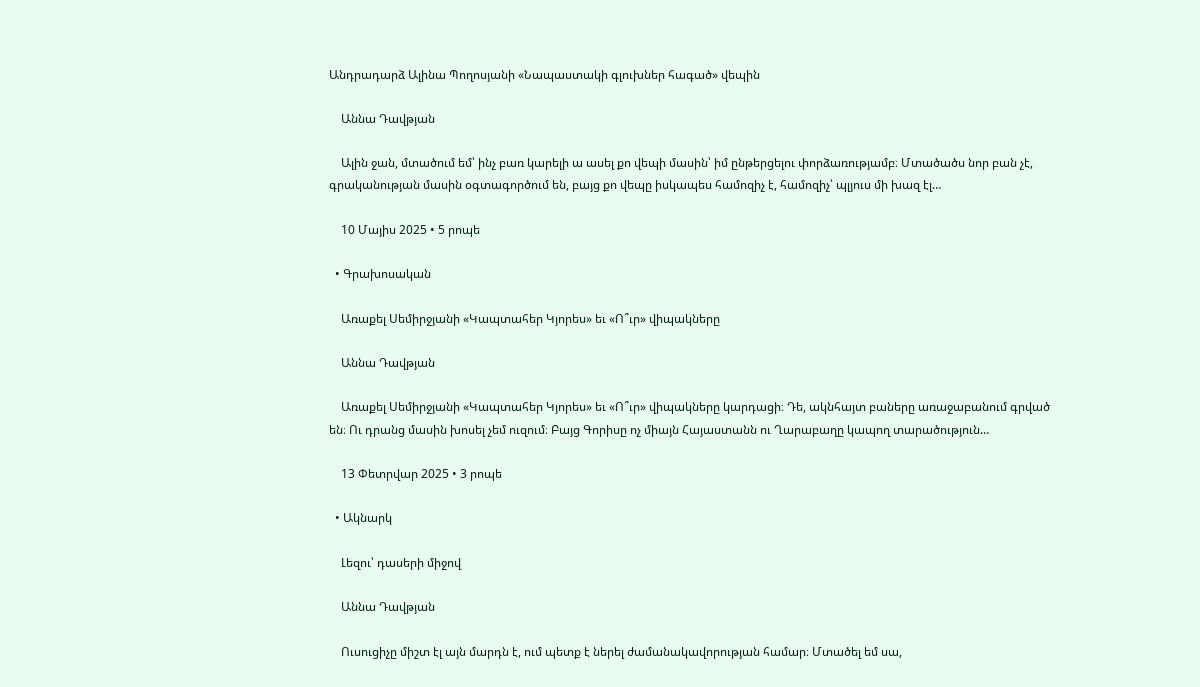Անդրադարձ Ալինա Պողոսյանի «Նապաստակի գլուխներ հագած» վեպին

    Աննա Դավթյան

    Ալին ջան, մտածում եմ՝ ինչ բառ կարելի ա ասել քո վեպի մասին՝ իմ ընթերցելու փորձառությամբ։ Մտածածս նոր բան չէ, գրականության մասին օգտագործում են, բայց քո վեպը իսկապես համոզիչ է, համոզիչ՝ պլյուս մի խազ էլ…

    10 Մայիս 2025 • 5 րոպե

  • Գրախոսական

    Առաքել Սեմիրջյանի «Կապտահեր Կյորես» եւ «Ո՞ւր» վիպակները

    Աննա Դավթյան

    Առաքել Սեմիրջյանի «Կապտահեր Կյորես» եւ «Ո՞ւր» վիպակները կարդացի։ Դե, ակնհայտ բաները առաջաբանում գրված են։ Ու դրանց մասին խոսել չեմ ուզում։ Բայց Գորիսը ոչ միայն Հայաստանն ու Ղարաբաղը կապող տարածություն…

    13 Փետրվար 2025 • 3 րոպե

  • Ակնարկ

    Լեզու՝ դասերի միջով

    Աննա Դավթյան

    Ուսուցիչը միշտ էլ այն մարդն է, ում պետք է ներել ժամանակավորության համար։ Մտածել եմ սա,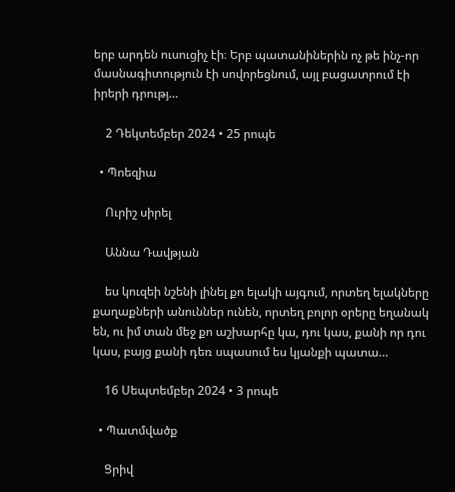երբ արդեն ուսուցիչ էի։ Երբ պատանիներին ոչ թե ինչ-որ մասնագիտություն էի սովորեցնում, այլ բացատրում էի իրերի դրությ…

    2 Դեկտեմբեր 2024 • 25 րոպե

  • Պոեզիա

    Ուրիշ սիրել

    Աննա Դավթյան

    ես կուզեի նշենի լինել քո ելակի այգում, որտեղ ելակները քաղաքների անուններ ունեն, որտեղ բոլոր օրերը եղանակ են, ու իմ տան մեջ քո աշխարհը կա, դու կաս, քանի որ դու կաս, բայց քանի դեռ սպասում ես կյանքի պատա…

    16 Սեպտեմբեր 2024 • 3 րոպե

  • Պատմվածք

    Ցրիվ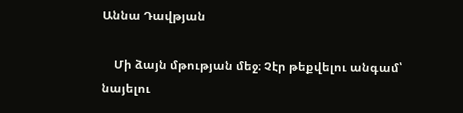Աննա Դավթյան

    Մի ձայն մթության մեջ։ Չէր թեքվելու անգամ՝ նայելու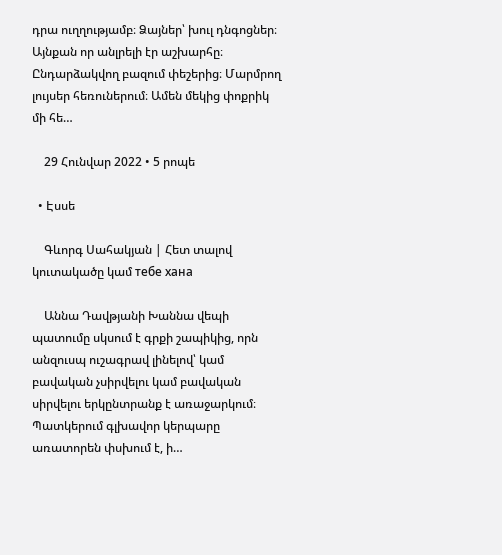դրա ուղղությամբ։ Ձայներ՝ խուլ դնգոցներ։ Այնքան որ անլրելի էր աշխարհը։ Ընդարձակվող բազում փեշերից։ Մարմրող լույսեր հեռուներում։ Ամեն մեկից փոքրիկ մի հե…

    29 Հունվար 2022 • 5 րոպե

  • Էսսե

    Գևորգ Սահակյան | Հետ տալով կուտակածը կամ тебе хана

    Աննա Դավթյանի Խաննա վեպի պատումը սկսում է գրքի շապիկից, որն անզուսպ ուշագրավ լինելով՝ կամ բավական չսիրվելու կամ բավական սիրվելու երկընտրանք է առաջարկում։ Պատկերում գլխավոր կերպարը առատորեն փսխում է, ի…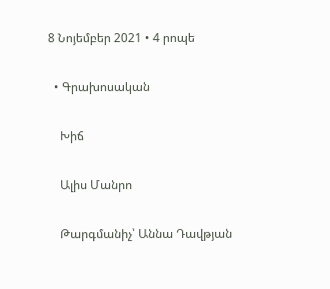8 Նոյեմբեր 2021 • 4 րոպե

  • Գրախոսական

    Խիճ

    Ալիս Մանրո

    Թարգմանիչ՝ Աննա Դավթյան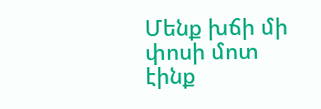Մենք խճի մի փոսի մոտ էինք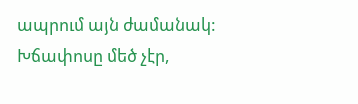ապրում այն ժամանակ: Խճափոսը մեծ չէր,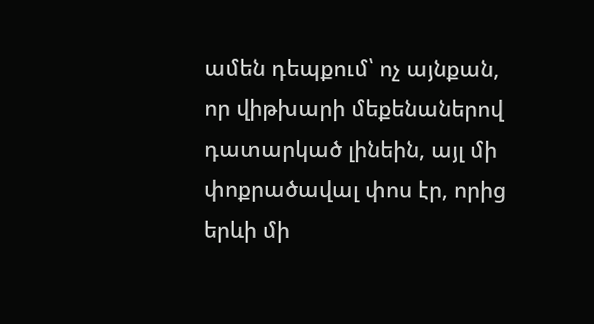ամեն դեպքում՝ ոչ այնքան, որ վիթխարի մեքենաներով դատարկած լինեին, այլ մի փոքրածավալ փոս էր, որից երևի մի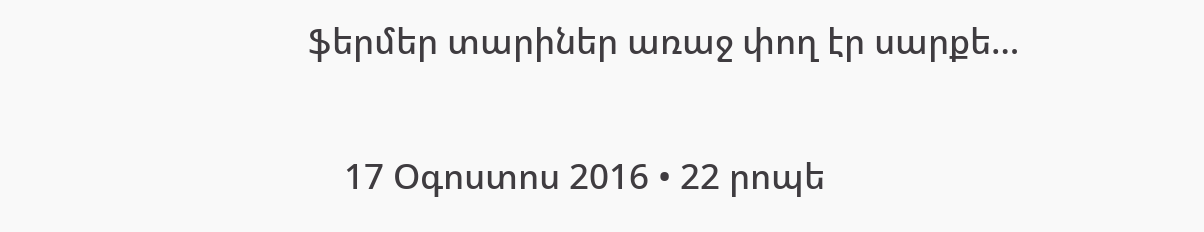ֆերմեր տարիներ առաջ փող էր սարքե…

    17 Օգոստոս 2016 • 22 րոպե